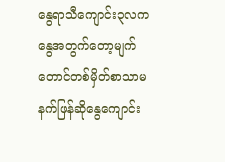နွေရာသီကျောင်း၃လကနွေအတွက်တော့မျက်တောင်တစ်မှိတ်စာသာမနက်ဖြန်ဆိုနွေကျောင်း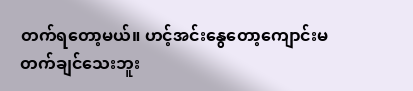တက်ရတော့မယ်။ ဟင့်အင်းနွေတော့ကျောင်းမတက်ချင်သေးဘူး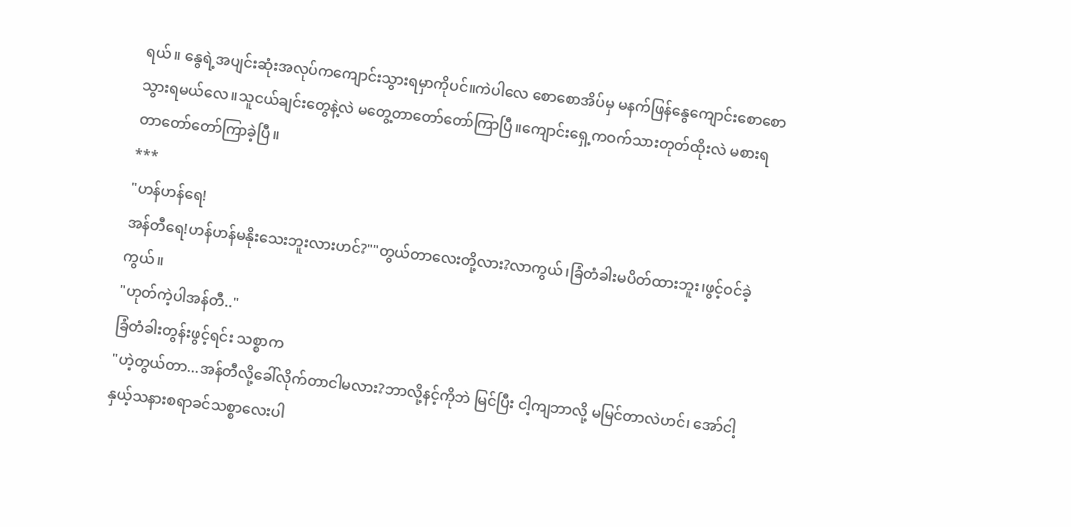ရယ်။ နွေရဲ့အပျင်းဆုံးအလုပ်ကကျောင်းသွားရမှာကိုပင်။ကဲပါလေ စောစောအိပ်မှ မနက်ဖြန်နွေကျောင်းစောစောသွားရမယ်လေ။သူငယ်ချင်းတွေနဲ့လဲ မတွေ့တာတော်တော်ကြာပြီ။ကျောင်းရှေ့ကဝက်သားတုတ်ထိုးလဲ မစားရတာတော်တော်ကြာခဲ့ပြီ။
***
"ဟန်ဟန်ရေ!
အန်တီရေ!ဟန်ဟန်မနိုးသေးဘူးလားဟင်?""တွယ်တာလေးတို့လား?လာကွယ်၊ခြံတံခါးမပိတ်ထားဘူး၊ဖွင့်ဝင်ခဲ့ကွယ်။
"ဟုတ်ကဲ့ပါအန်တီ.."
ခြံတံခါးတွန်းဖွင့်ရင်း သစ္စာက
"ဟဲ့တွယ်တာ...အန်တီလို့ခေါ်လိုက်တာငါမလား?ဘာလို့နင့်ကိုဘဲ မြင်ပြီး ငါ့ကျဘာလို့ မမြင်တာလဲဟင်၊ အော်ငါ့နှယ့်သနားစရာခင်သစ္စာလေးပါ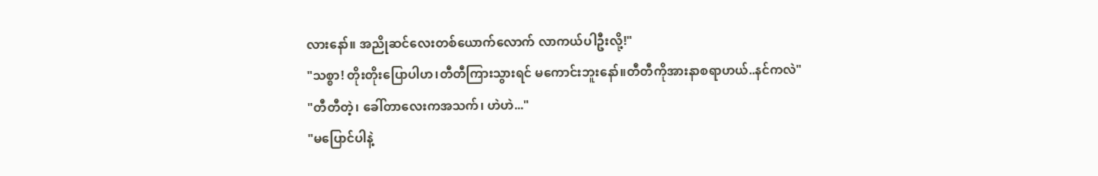လားနော်။ အညိုဆင်လေးတစ်ယောက်လောက် လာကယ်ပါဦးလို့!"
"သစ္စာ! တိုးတိုးပြောပါဟ၊တီတီကြားသွားရင် မကောင်းဘူးနော်။တီတီကိုအားနာစရာဟယ်..နင်ကလဲ"
"တီတီတဲ့၊ ခေါ်တာလေးကအသက်၊ ဟဲဟဲ..."
"မပြောင်ပါနဲ့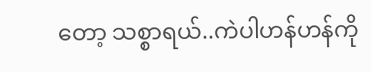တော့ သစ္စာရယ်..ကဲပါဟန်ဟန်ကို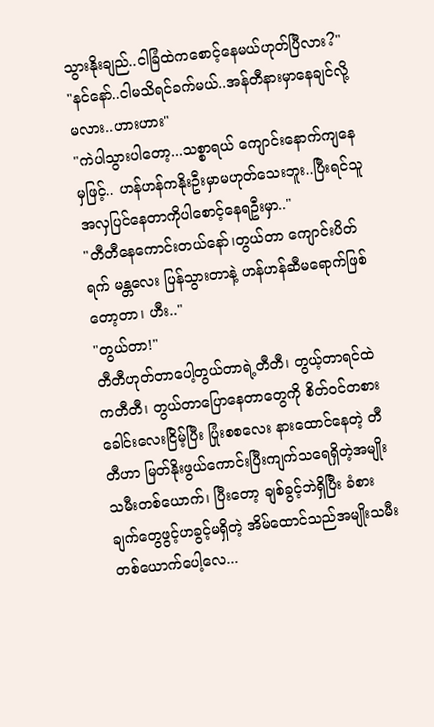သွားနိုးချည်..ငါခြံထဲကစောင့်နေမယ်ဟုတ်ပြီလား?"
"နင်နော်..ငါမသိရင်ခက်မယ်..အန်တီနားမှာနေချင်လို့မလား..ဟားဟား"
"ကဲပါသွားပါတော့...သစ္စာရယ် ကျောင်းနောက်ကျနေမှဖြင့်.. ဟန်ဟန်ကနိုးဦးမှာမဟုတ်သေးဘူး..ပြီးရင်သူအလှပြင်နေတာကိုပါစောင့်နေရဦးမှာ.."
"တီတီနေကောင်းတယ်နော်၊တွယ်တာ ကျောင်းပိတ်ရက် မန္တလေး ပြန်သွားတာနဲ့ ဟန်ဟန်ဆီမရောက်ဖြစ်တော့တာ၊ ဟီး.."
"တွယ်တာ!"
တီတီဟုတ်တာပေါ့တွယ်တာရဲ့တီတီ၊ တွယ့်တာရင်ထဲကတီတီ၊ တွယ်တာပြောနေတာတွေကို စိတ်ဝင်တစားခေါင်းလေးငြိမ့်ပြီး ပြုံးစစလေး နားထောင်နေတဲ့ တီတီဟာ မြတ်နိုးဖွယ်ကောင်းပြီးကျက်သရေရှိတဲ့အမျိုးသမီးတစ်ယောက်၊ ပြီးတော့ ချစ်ခွင့်ဘဲရှိပြီး ခံစားချက်တွေဖွင့်ဟခွင့်မရှိတဲ့ အိမ်ထောင်သည်အမျိုးသမီးတစ်ယောက်ပေါ့လေ...